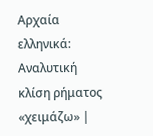Αρχαία ελληνικά: Αναλυτική κλίση ρήματος «χειμάζω» |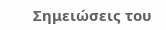Σημειώσεις του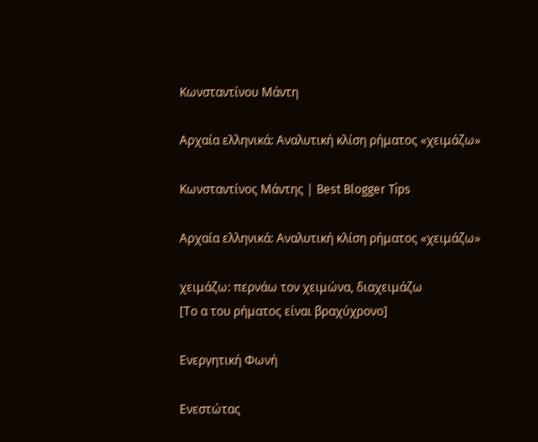Κωνσταντίνου Μάντη

Αρχαία ελληνικά: Αναλυτική κλίση ρήματος «χειμάζω»

Κωνσταντίνος Μάντης | Best Blogger Tips

Αρχαία ελληνικά: Αναλυτική κλίση ρήματος «χειμάζω»

χειμάζω: περνάω τον χειμώνα, διαχειμάζω
[Το α του ρήματος είναι βραχύχρονο]

Ενεργητική Φωνή

Ενεστώτας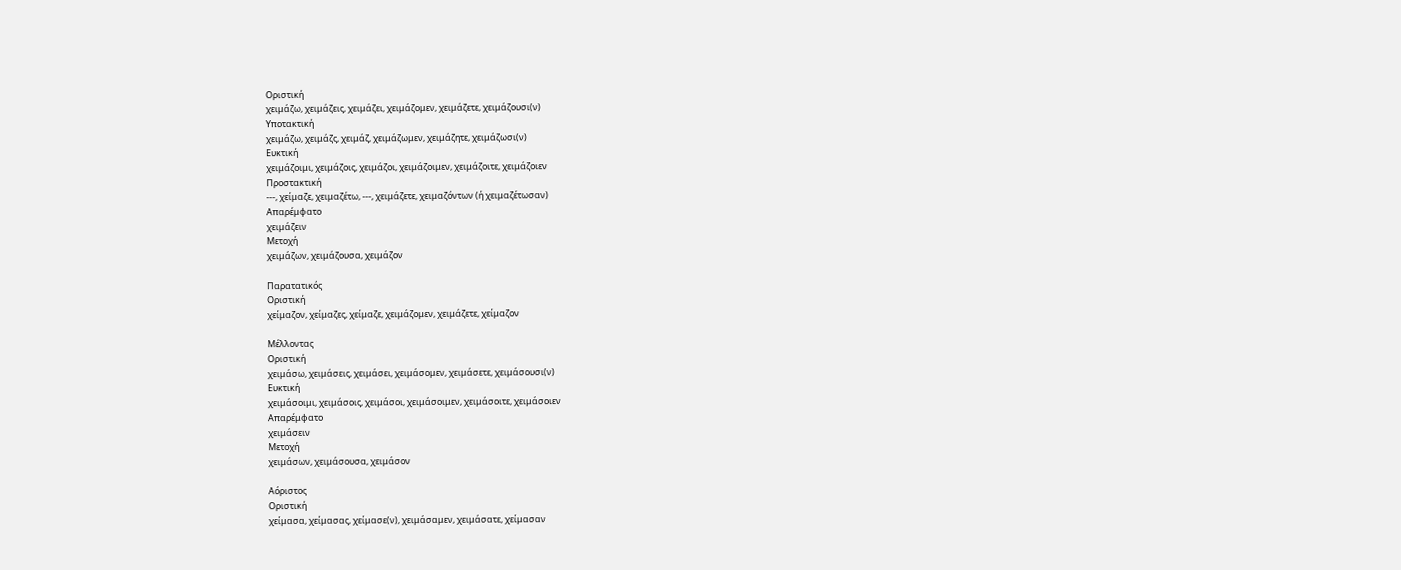Οριστική
χειμάζω, χειμάζεις, χειμάζει, χειμάζομεν, χειμάζετε, χειμάζουσι(ν)
Υποτακτική
χειμάζω, χειμάζς, χειμάζ, χειμάζωμεν, χειμάζητε, χειμάζωσι(ν)
Ευκτική
χειμάζοιμι, χειμάζοις, χειμάζοι, χειμάζοιμεν, χειμάζοιτε, χειμάζοιεν
Προστακτική
---, χείμαζε, χειμαζέτω, ---, χειμάζετε, χειμαζόντων (ή χειμαζέτωσαν)
Απαρέμφατο
χειμάζειν
Μετοχή
χειμάζων, χειμάζουσα, χειμάζον

Παρατατικός
Οριστική
χείμαζον, χείμαζες, χείμαζε, χειμάζομεν, χειμάζετε, χείμαζον

Μέλλοντας
Οριστική
χειμάσω, χειμάσεις, χειμάσει, χειμάσομεν, χειμάσετε, χειμάσουσι(ν)
Ευκτική
χειμάσοιμι, χειμάσοις, χειμάσοι, χειμάσοιμεν, χειμάσοιτε, χειμάσοιεν
Απαρέμφατο
χειμάσειν
Μετοχή
χειμάσων, χειμάσουσα, χειμάσον

Αόριστος
Οριστική
χείμασα, χείμασας, χείμασε(ν), χειμάσαμεν, χειμάσατε, χείμασαν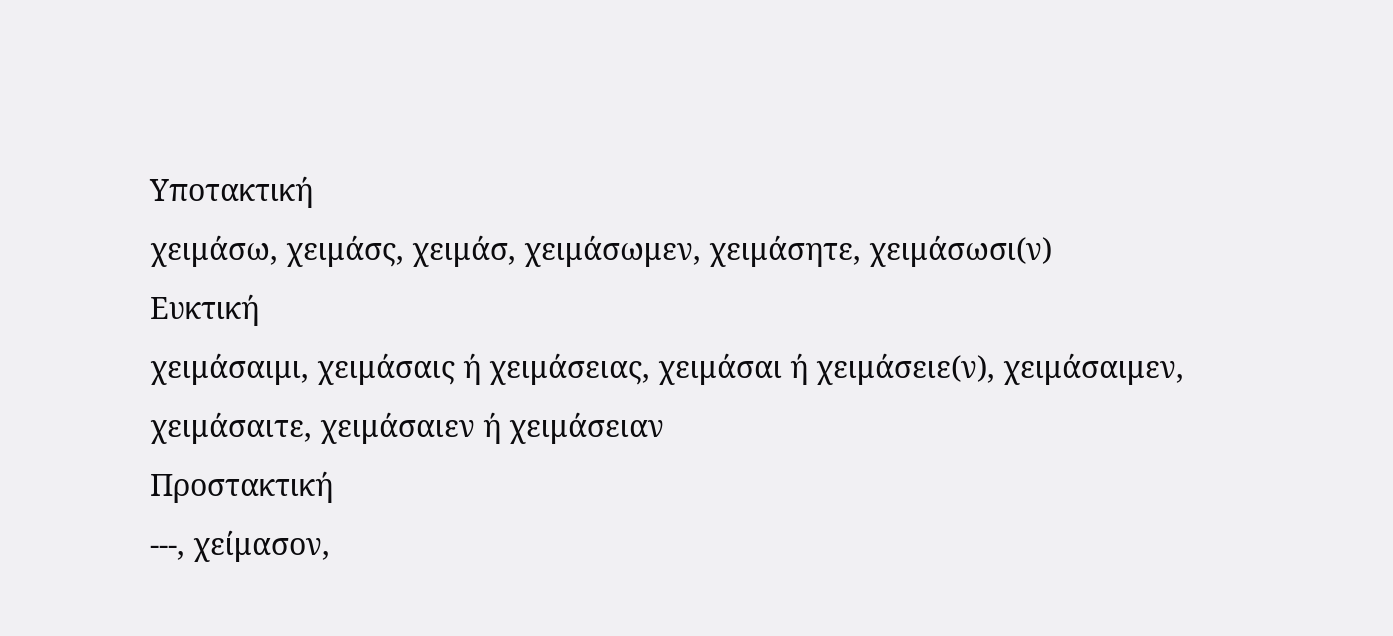Υποτακτική
χειμάσω, χειμάσς, χειμάσ, χειμάσωμεν, χειμάσητε, χειμάσωσι(ν)
Ευκτική
χειμάσαιμι, χειμάσαις ή χειμάσειας, χειμάσαι ή χειμάσειε(ν), χειμάσαιμεν, χειμάσαιτε, χειμάσαιεν ή χειμάσειαν
Προστακτική
---, χείμασον,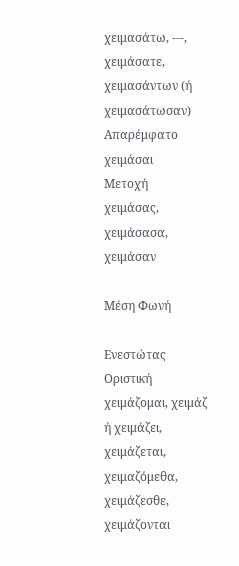χειμασάτω, ---, χειμάσατε, χειμασάντων (ή χειμασάτωσαν)
Απαρέμφατο
χειμάσαι
Μετοχή
χειμάσας, χειμάσασα, χειμάσαν

Μέση Φωνή

Ενεστώτας
Οριστική
χειμάζομαι, χειμάζ ή χειμάζει, χειμάζεται, χειμαζόμεθα, χειμάζεσθε, χειμάζονται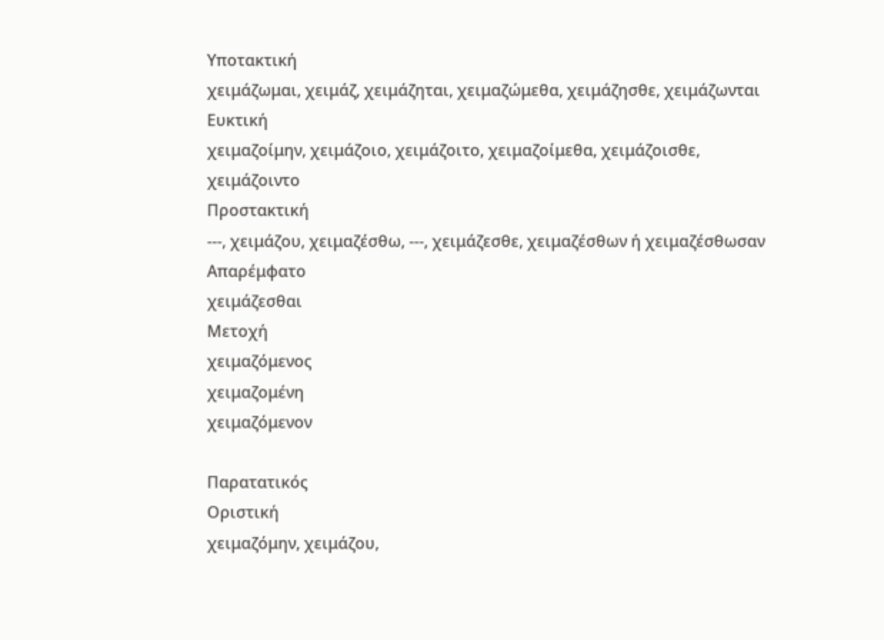Υποτακτική
χειμάζωμαι, χειμάζ, χειμάζηται, χειμαζώμεθα, χειμάζησθε, χειμάζωνται
Ευκτική
χειμαζοίμην, χειμάζοιο, χειμάζοιτο, χειμαζοίμεθα, χειμάζοισθε, χειμάζοιντο
Προστακτική
---, χειμάζου, χειμαζέσθω, ---, χειμάζεσθε, χειμαζέσθων ή χειμαζέσθωσαν
Απαρέμφατο
χειμάζεσθαι
Μετοχή
χειμαζόμενος
χειμαζομένη
χειμαζόμενον

Παρατατικός
Οριστική
χειμαζόμην, χειμάζου,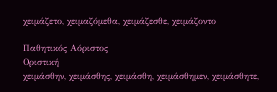χειμάζετο, χειμαζόμεθα, χειμάζεσθε, χειμάζοντο

Παθητικός Αόριστος
Οριστική
χειμάσθην, χειμάσθης, χειμάσθη, χειμάσθημεν, χειμάσθητε,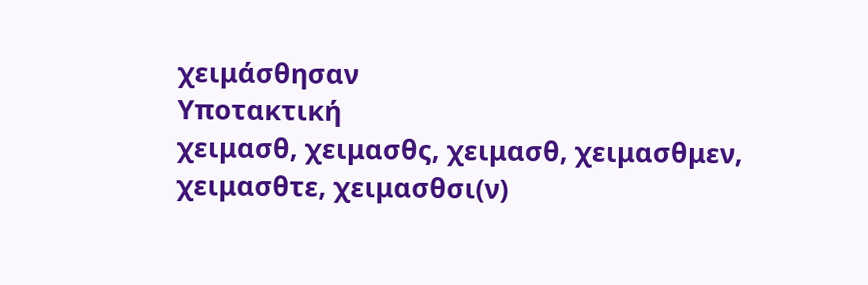χειμάσθησαν
Υποτακτική
χειμασθ, χειμασθς, χειμασθ, χειμασθμεν, χειμασθτε, χειμασθσι(ν)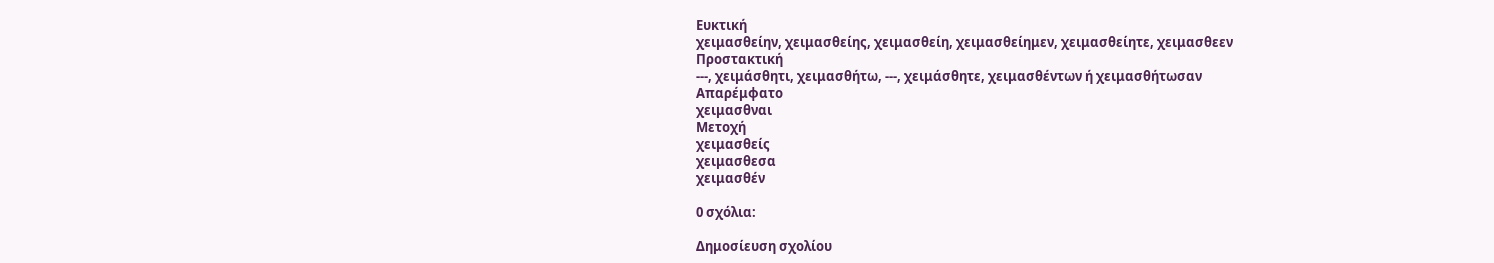Ευκτική
χειμασθείην, χειμασθείης, χειμασθείη, χειμασθείημεν, χειμασθείητε, χειμασθεεν
Προστακτική
---, χειμάσθητι, χειμασθήτω, ---, χειμάσθητε, χειμασθέντων ή χειμασθήτωσαν
Απαρέμφατο
χειμασθναι
Μετοχή
χειμασθείς
χειμασθεσα
χειμασθέν

0 σχόλια:

Δημοσίευση σχολίου